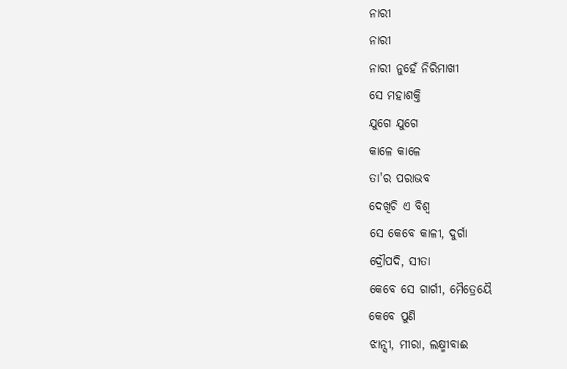ନାରୀ
ନାରୀ
ନାରୀ ନୁହେଁ ନିରିମାଖୀ
ସେ ମହାଶକ୍ତି
ଯୁଗେ ଯୁଗେ
କାଳେ କାଳେ
ତା'ର ପରାଭବ
ଦେଖିଚି ଏ ବିଶ୍ବ
ସେ କେବେ କାଳୀ, ଦୁର୍ଗା
ଦ୍ରୌପଦି, ସୀତା
କେବେ ସେ ଗାର୍ଗୀ, ମୈତ୍ରେୟୈ
କେବେ ପୁଣି
ଝାନ୍ସୀ, ମୀରା, ଲକ୍ଷ୍ମୀବାଈ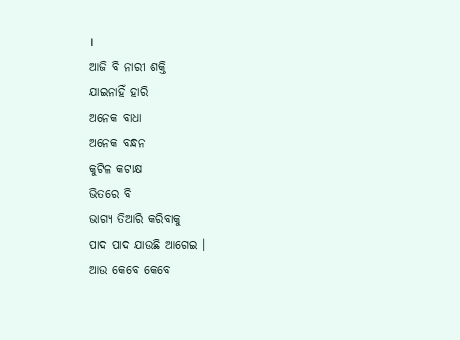।
ଆଜି ବି ନାରୀ ଶକ୍ତି
ଯାଇନାହିଁ ହାରି
ଅନେକ ବାଧା
ଅନେକ ବନ୍ଧନ
କୁଟିଳ କଟାକ୍ଷ
ଭିତରେ ବି
ଭାଗ୍ୟ ତିଆରି କରିବାକୁ
ପାଦ ପାଦ ଯାଉଛି ଆଗେଇ ।
ଆଉ କେବେ କେବେ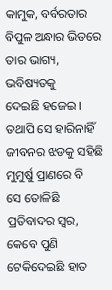କାମୁକ, ବର୍ବରତାର
ବିପୁଳ ଅନ୍ଧାର ଭିତରେ
ତାର ଭାଗ୍ୟ, ଭବିଷ୍ୟତକୁ
ଦେଇଛି ହଜେଇ ।
ତଥାପି ସେ ହାରିନାହିଁ
ଜୀବନର ଝଡକୁ ସହିଛି
ମୁମୁର୍ଷୁ ପ୍ରାଣରେ ବି
ସେ ତୋଳିଛି
ପ୍ରତିବାଦର ସ୍ବର,
କେବେ ପୁଣି
ଟେକିଦେଇଛି ହାତ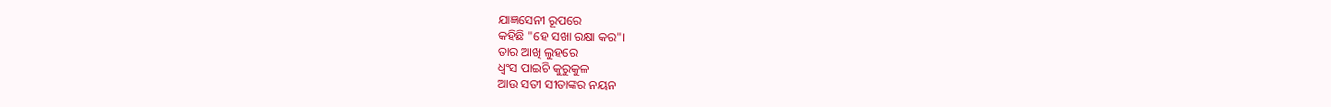ଯାଜ୍ଞସେନୀ ରୂପରେ
କହିଛି "ହେ ସଖା ରକ୍ଷା କର"।
ତାର ଆଖି ଲୁହରେ
ଧ୍ଵଂସ ପାଇଚି କୁରୁକୁଳ
ଆଉ ସତୀ ସୀତାଙ୍କର ନୟନ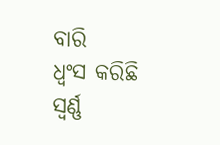ବାରି
ଧ୍ଵଂସ କରିଛି
ସ୍ଵର୍ଣ୍ଣ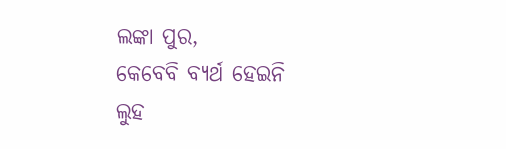ଲଙ୍କା ପୁର,
କେବେବି ବ୍ୟର୍ଥ ହେଇନି
ଲୁହ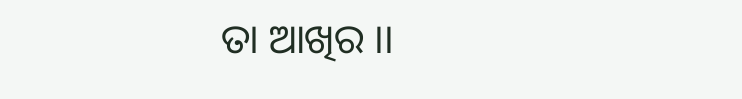ତା ଆଖିର ।।